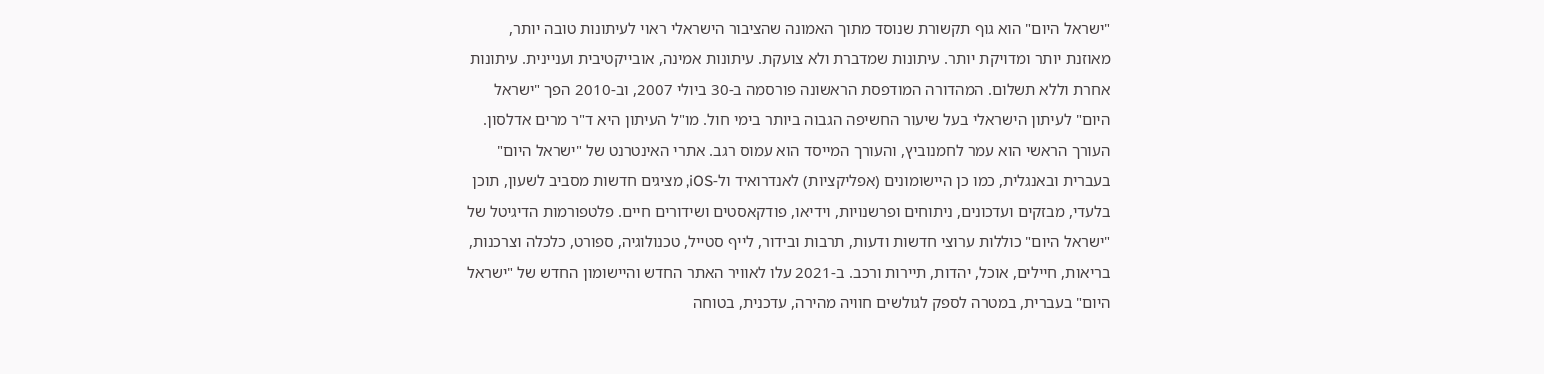"ישראל היום" הוא גוף תקשורת שנוסד מתוך האמונה שהציבור הישראלי ראוי לעיתונות טובה יותר, מאוזנת יותר ומדויקת יותר. עיתונות שמדברת ולא צועקת. עיתונות אמינה, אובייקטיבית ועניינית. עיתונות אחרת וללא תשלום. המהדורה המודפסת הראשונה פורסמה ב-30 ביולי 2007, וב-2010 הפך "ישראל היום" לעיתון הישראלי בעל שיעור החשיפה הגבוה ביותר בימי חול. מו"ל העיתון היא ד"ר מרים אדלסון. העורך הראשי הוא עמר לחמנוביץ, והעורך המייסד הוא עמוס רגב. אתרי האינטרנט של "ישראל היום" בעברית ובאנגלית, כמו כן היישומונים (אפליקציות) לאנדרואיד ול-iOS, מציגים חדשות מסביב לשעון, תוכן בלעדי, מבזקים ועדכונים, ניתוחים ופרשנויות, וידיאו, פודקאסטים ושידורים חיים. פלטפורמות הדיגיטל של "ישראל היום" כוללות ערוצי חדשות ודעות, תרבות ובידור, לייף סטייל, טכנולוגיה, ספורט, כלכלה וצרכנות, בריאות, חיילים, אוכל, יהדות, תיירות ורכב. ב-2021 עלו לאוויר האתר החדש והיישומון החדש של "ישראל היום" בעברית, במטרה לספק לגולשים חוויה מהירה, עדכנית, בטוחה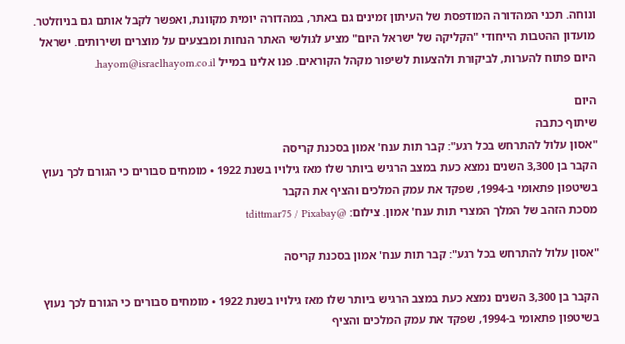ונוחה. תכני המהדורה המודפסת של העיתון זמינים גם באתר, במהדורה יומית מקוונת, ואפשר לקבל אותם גם בניוזלטר. מועדון ההטבות הייחודי "הקליקה של ישראל היום" מציע לגולשי האתר הנחות ומבצעים על מוצרים ושירותים. ישראל היום פתוח להערות, לביקורת ולהצעות לשיפור מקהל הקוראים. פנו אלינו במייל hayom@israelhayom.co.il.

היום
שיתוף כתבה
"אסון עלול להתרחש בכל רגע": קבר תות ענח' אמון בסכנת קריסה
הקבר בן 3,300 השנים נמצא כעת במצב הרגיש ביותר שלו מאז גילויו בשנת 1922 • מומחים סבורים כי הגורם לכך נעוץ בשיטפון פתאומי ב-1994, שפקד את עמק המלכים והציף את הקבר
מסכת הזהב של המלך המצרי תות ענח' אמון. צילום: @tdittmar75 / Pixabay

"אסון עלול להתרחש בכל רגע": קבר תות ענח' אמון בסכנת קריסה

הקבר בן 3,300 השנים נמצא כעת במצב הרגיש ביותר שלו מאז גילויו בשנת 1922 • מומחים סבורים כי הגורם לכך נעוץ בשיטפון פתאומי ב-1994, שפקד את עמק המלכים והציף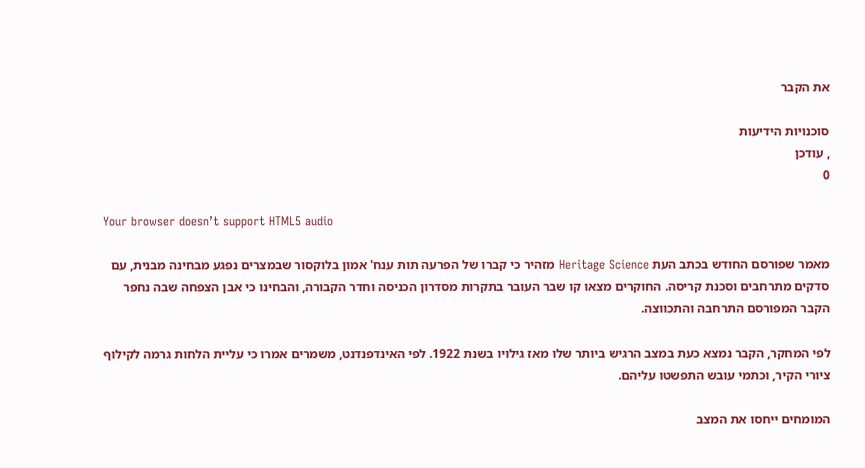את הקבר

סוכנויות הידיעות
, עודכן
0

Your browser doesn’t support HTML5 audio

מאמר שפורסם החודש בכתב העת Heritage Science מזהיר כי קברו של הפרעה תות ענח' אמון בלוקסור שבמצרים נפגע מבחינה מבנית, עם סדקים מתרחבים וסכנת קריסה. החוקרים מצאו קו שבר העובר בתקרות מסדרון הכניסה וחדר הקבורה, והבחינו כי אבן הצפחה שבה נחפר הקבר המפורסם התרחבה והתכווצה.

לפי המחקר, הקבר נמצא כעת במצב הרגיש ביותר שלו מאז גילויו בשנת 1922. לפי האינדפנדנט, משמרים אמרו כי עליית הלחות גרמה לקילוף ציורי הקיר, וכתמי עובש התפשטו עליהם.

המומחים ייחסו את המצב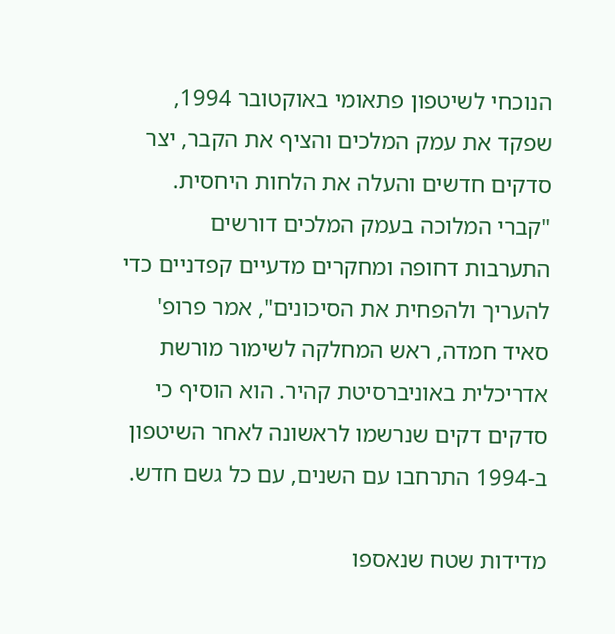הנוכחי לשיטפון פתאומי באוקטובר 1994, שפקד את עמק המלכים והציף את הקבר, יצר סדקים חדשים והעלה את הלחות היחסית. "קברי המלוכה בעמק המלכים דורשים התערבות דחופה ומחקרים מדעיים קפדניים כדי להעריך ולהפחית את הסיכונים", אמר פרופ' סאיד חמדה, ראש המחלקה לשימור מורשת אדריכלית באוניברסיטת קהיר. הוא הוסיף כי סדקים דקים שנרשמו לראשונה לאחר השיטפון ב-1994 התרחבו עם השנים, עם כל גשם חדש.

מדידות שטח שנאספו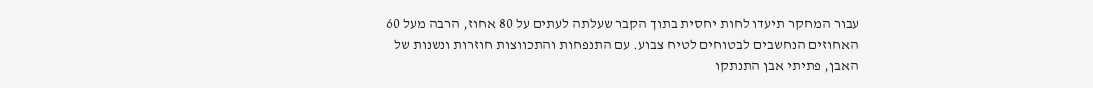עבור המחקר תיעדו לחות יחסית בתוך הקבר שעלתה לעתים על 80 אחוז, הרבה מעל 60 האחוזים הנחשבים לבטוחים לטיח צבוע. עם התנפחות והתכווצות חוזרות ונשנות של האבן, פתיתי אבן התנתקו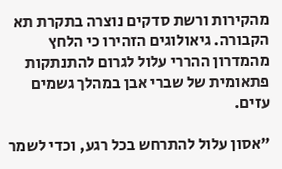מהקירות ורשת סדקים נוצרה בתקרת תא הקבורה. גיאולוגים הזהירו כי הלחץ מהמדרון ההררי עלול לגרום להתנתקות פתאומית של שברי אבן במהלך גשמים עזים.

"אסון עלול להתרחש בכל רגע, וכדי לשמר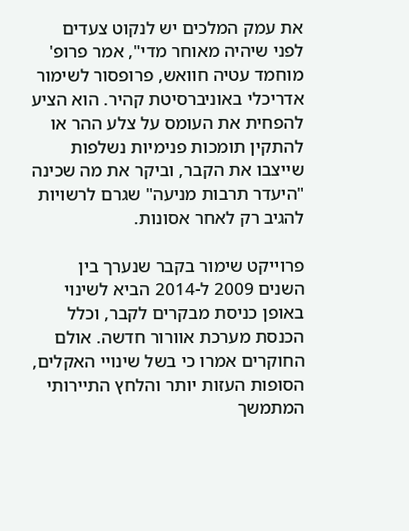את עמק המלכים יש לנקוט צעדים לפני שיהיה מאוחר מדי", אמר פרופ' מוחמד עטיה חוואש, פרופסור לשימור אדריכלי באוניברסיטת קהיר. הוא הציע להפחית את העומס על צלע ההר או להתקין תומכות פנימיות נשלפות שייצבו את הקבר, וביקר את מה שכינה "היעדר תרבות מניעה" שגרם לרשויות להגיב רק לאחר אסונות.

פרוייקט שימור בקבר שנערך בין השנים 2009 ל-2014 הביא לשינוי באופן כניסת מבקרים לקבר, וכלל הכנסת מערכת אוורור חדשה. אולם החוקרים אמרו כי בשל שינויי האקלים, הסופות העזות יותר והלחץ התיירותי המתמשך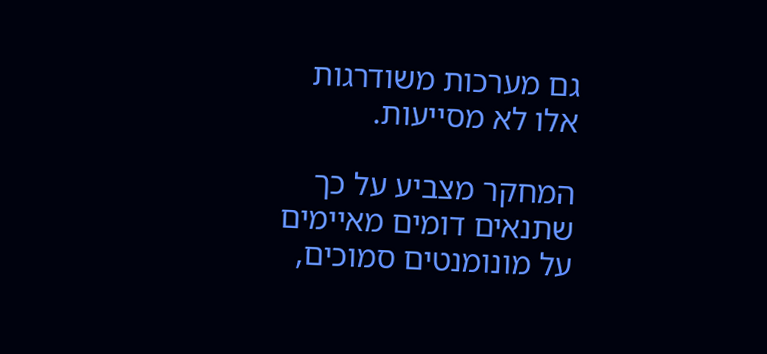גם מערכות משודרגות אלו לא מסייעות.

המחקר מצביע על כך שתנאים דומים מאיימים על מונומנטים סמוכים,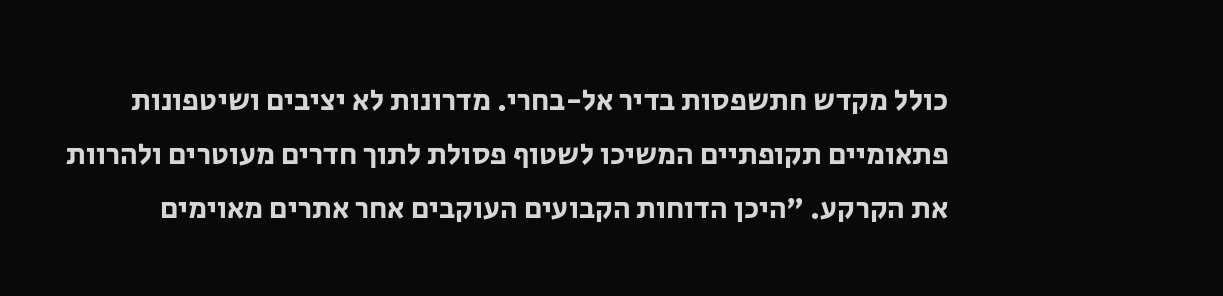כולל מקדש חתשפסות בדיר אל-בחרי. מדרונות לא יציבים ושיטפונות פתאומיים תקופתיים המשיכו לשטוף פסולת לתוך חדרים מעוטרים ולהרוות את הקרקע. "היכן הדוחות הקבועים העוקבים אחר אתרים מאוימים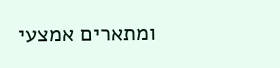ומתארים אמצעי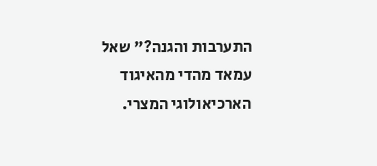התערבות והגנה?" שאל עמאד מהדי מהאיגוד הארכיאולוגי המצרי.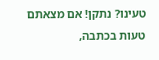טעינו? נתקן! אם מצאתם טעות בכתבה,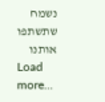נשמח שתשתפו אותנו
Load more...